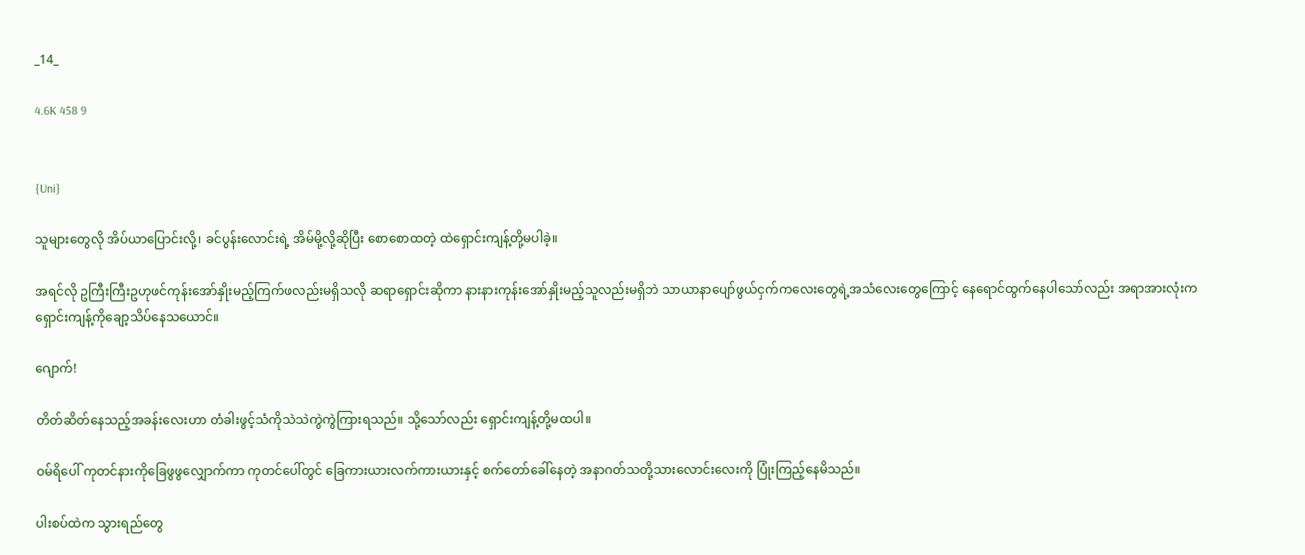_14_

4.6K 458 9


{Uni}

သူများတွေလို အိပ်ယာပြောင်းလို့၊ ခင်ပွန်းလောင်းရဲ့ အိမ်မို့လို့ဆိုပြီး စောစောထတဲ့ ထဲရှောင်းကျန့်တို့မပါခဲ့။

အရင်လို ဥကြီးကြီးဥဟုဖင်ကုန်းအော်နှိုးမည့်ကြက်ဖလည်းမရှိသလို ဆရာရှောင်းဆိုကာ နားနားကုန်းအော်နှိုးမည့်သူလည်းမရှိဘဲ သာယာနာပျော်ဖွယ်ငှက်ကလေးတွေရဲ့အသံလေးတွေကြောင့် နေရောင်ထွက်နေပါသော်လည်း အရာအားလုံးက ရှောင်းကျန့်ကိုချော့သိပ်နေသယောင်။

ဂျောက်!

တိတ်ဆိတ်နေသည့်အခန်းလေးဟာ တံခါးဖွင့်သံကိုသဲသဲကွဲကွဲကြားရသည်။ သို့သော်လည်း ရှောင်းကျန့်တို့မထပါ။

ဝမ်ရိပေါ် ကုတင်နားကိုခြေဖွဖွလျှောက်ကာ ကုတင်ပေါ်တွင် ခြေကားယားလက်ကားယားနှင့် စက်တော်ခေါ်နေတဲ့ အနာဂတ်သတို့သားလောင်းလေးကို ပြုံးကြည့်နေမိသည်။

ပါးစပ်ထဲက သွားရည်တွေ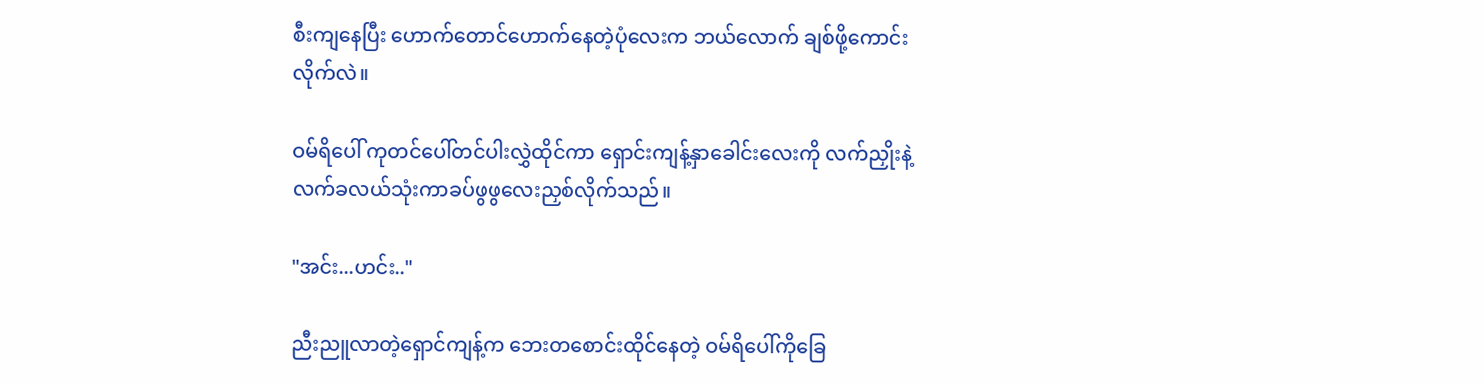စီးကျနေပြီး ဟောက်တောင်ဟောက်နေတဲ့ပုံလေးက ဘယ်လောက် ချစ်ဖို့ကောင်းလိုက်လဲ။

ဝမ်ရိပေါ် ကုတင်ပေါ်တင်ပါးလွှဲထိုင်ကာ ရှောင်းကျန့်နှာခေါင်းလေးကို လက်ညှိုးနဲ့လက်ခလယ်သုံးကာခပ်ဖွဖွလေးညှစ်လိုက်သည်။

"အင်း...ဟင်း.."

ညီးညူလာတဲ့ရှောင်ကျန့်က ဘေးတစောင်းထိုင်နေတဲ့ ဝမ်ရိပေါ်ကိုခြေ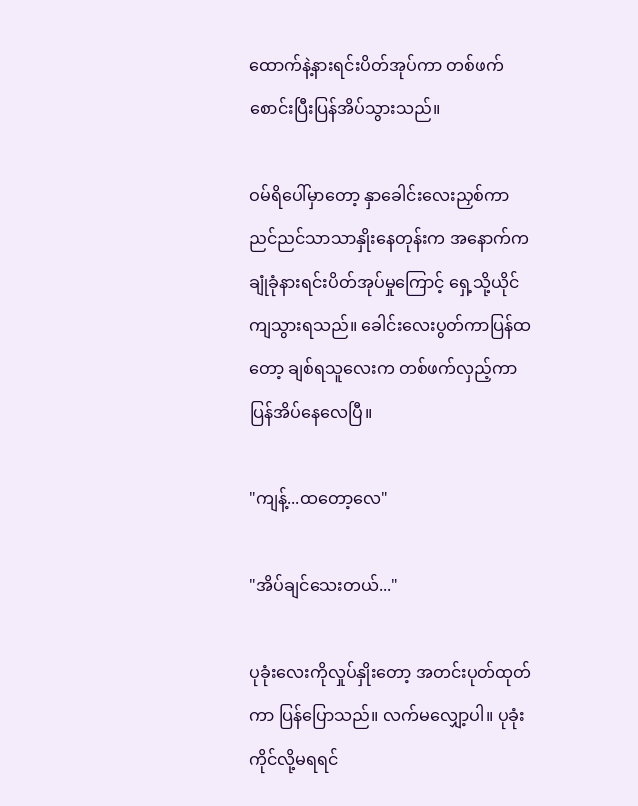ထောက်နဲ့နားရင်းပိတ်အုပ်ကာ တစ်ဖက်စောင်းပြီးပြန်အိပ်သွားသည်။

ဝမ်ရိပေါ်မှာတော့ နှာခေါင်းလေးညှစ်ကာညင်ညင်သာသာနှိုးနေတုန်းက အနောက်ကချုံခုံနားရင်းပိတ်အုပ်မှုကြောင့် ရှေ့သို့ယိုင်ကျသွားရသည်။ ခေါင်းလေးပွတ်ကာပြန်ထတော့ ချစ်ရသူလေးက တစ်ဖက်လှည့်ကာပြန်အိပ်နေလေပြီ။

"ကျန့်...ထတော့လေ"

"အိပ်ချင်သေးတယ်..."

ပုခုံးလေးကိုလှုပ်နှိုးတော့ အတင်းပုတ်ထုတ်ကာ ပြန်ပြောသည်။ လက်မလျှော့ပါ။ ပုခုံးကိုင်လို့မရရင်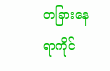တခြားနေရာကိုင်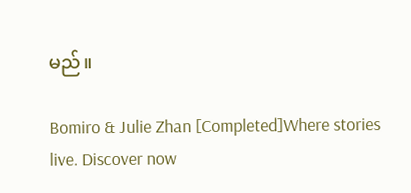မည်။

Bomiro & Julie Zhan [Completed]Where stories live. Discover now